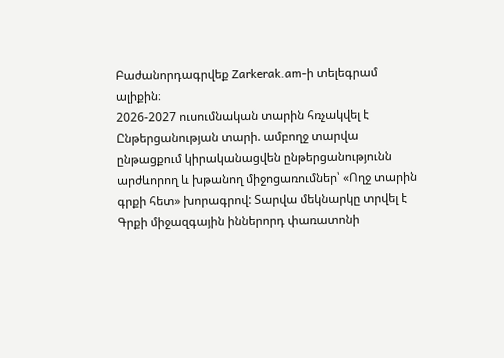Բաժանորդագրվեք Zarkerak.am-ի տելեգրամ ալիքին։
2026-2027 ուսումնական տարին հռչակվել է Ընթերցանության տարի. ամբողջ տարվա ընթացքում կիրականացվեն ընթերցանությունն արժևորող և խթանող միջոցառումներ՝ «Ողջ տարին գրքի հետ» խորագրով: Տարվա մեկնարկը տրվել է Գրքի միջազգային իններորդ փառատոնի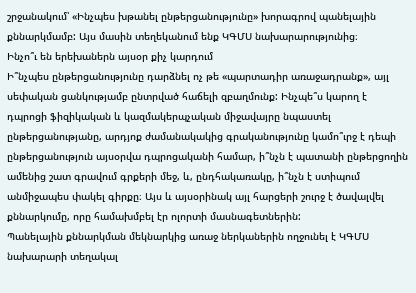շրջանակում՝ «Ինչպես խթանել ընթերցանությունը» խորագրով պանելային քննարկմամբ: Այս մասին տեղեկանում ենք ԿԳՄՍ նախարարությունից։
Ինչո՞ւ են երեխաներն այսօր քիչ կարդում
Ի՞նչպես ընթերցանությունը դարձնել ոչ թե «պարտադիր առաջադրանք», այլ սեփական ցանկությամբ ընտրված հաճելի զբաղմունք: Ինչպե՞ս կարող է դպրոցի ֆիզիկական և կազմակերպչական միջավայրը նպաստել ընթերցանությանը, արդյոք ժամանակակից գրականությունը կամո՞ւրջ է դեպի ընթերցանություն այսօրվա դպրոցականի համար, ի՞նչն է պատանի ընթերցողին ամենից շատ գրավում գրքերի մեջ, և, ընդհակառակը, ի՞նչն է ստիպում անմիջապես փակել գիրքը։ Այս և այսօրինակ այլ հարցերի շուրջ է ծավալվել քննարկումը, որը համախմբել էր ոլորտի մասնագետներին:
Պանելային քննարկման մեկնարկից առաջ ներկաներին ողջունել է ԿԳՄՍ նախարարի տեղակալ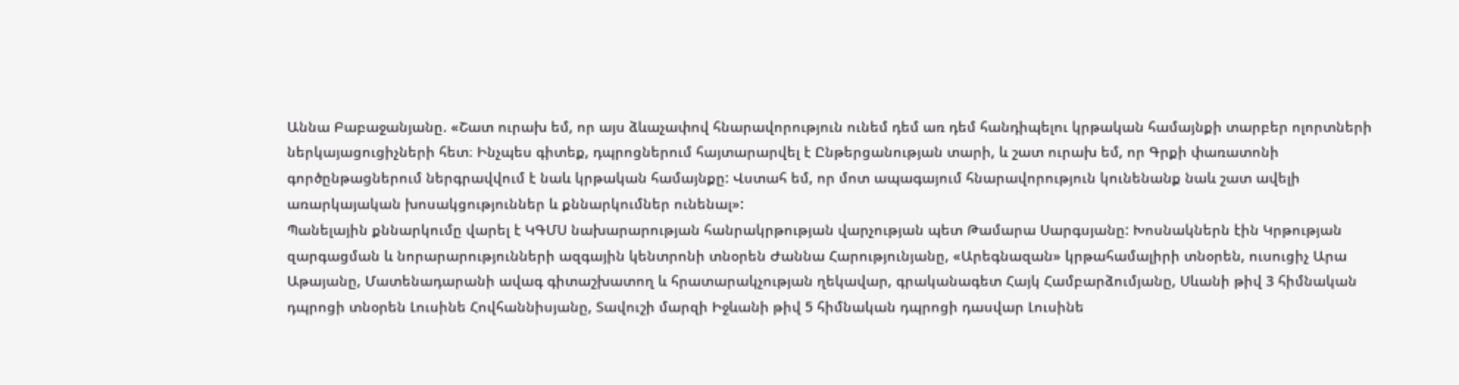Աննա Բաբաջանյանը. «Շատ ուրախ եմ, որ այս ձևաչափով հնարավորություն ունեմ դեմ առ դեմ հանդիպելու կրթական համայնքի տարբեր ոլորտների ներկայացուցիչների հետ։ Ինչպես գիտեք, դպրոցներում հայտարարվել է Ընթերցանության տարի, և շատ ուրախ եմ, որ Գրքի փառատոնի գործընթացներում ներգրավվում է նաև կրթական համայնքը: Վստահ եմ, որ մոտ ապագայում հնարավորություն կունենանք նաև շատ ավելի առարկայական խոսակցություններ և քննարկումներ ունենալ»:
Պանելային քննարկումը վարել է ԿԳՄՍ նախարարության հանրակրթության վարչության պետ Թամարա Սարգսյանը: Խոսնակներն էին Կրթության զարգացման և նորարարությունների ազգային կենտրոնի տնօրեն Ժաննա Հարությունյանը, «Արեգնազան» կրթահամալիրի տնօրեն, ուսուցիչ Արա Աթայանը, Մատենադարանի ավագ գիտաշխատող և հրատարակչության ղեկավար, գրականագետ Հայկ Համբարձումյանը, Սևանի թիվ 3 հիմնական դպրոցի տնօրեն Լուսինե Հովհաննիսյանը, Տավուշի մարզի Իջևանի թիվ 5 հիմնական դպրոցի դասվար Լուսինե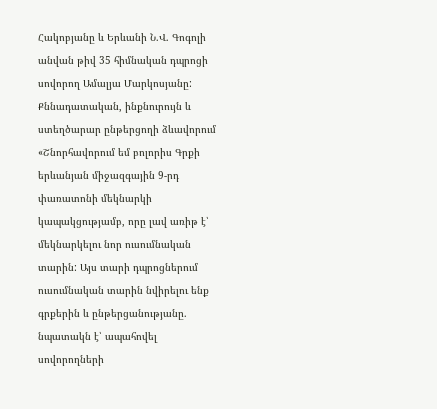Հակոբյանը և Երևանի Ն.Վ. Գոգոլի անվան թիվ 35 հիմնական դպրոցի սովորող Ամալյա Մարկոսյանը:
Քննադատական, ինքնուրույն և ստեղծարար ընթերցողի ձևավորում
«Շնորհավորում եմ բոլորիս Գրքի երևանյան միջազգային 9-րդ փառատոնի մեկնարկի կապակցությամբ, որը լավ առիթ է՝ մեկնարկելու նոր ուսումնական տարին: Այս տարի դպրոցներում ուսումնական տարին նվիրելու ենք գրքերին և ընթերցանությանը. նպատակն է՝ ապահովել սովորողների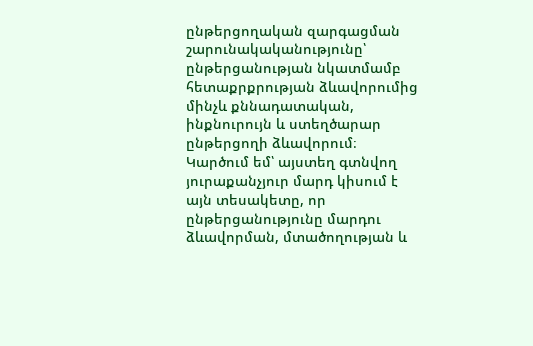ընթերցողական զարգացման շարունակականությունը՝ ընթերցանության նկատմամբ հետաքրքրության ձևավորումից մինչև քննադատական, ինքնուրույն և ստեղծարար ընթերցողի ձևավորում։ Կարծում եմ՝ այստեղ գտնվող յուրաքանչյուր մարդ կիսում է այն տեսակետը, որ ընթերցանությունը մարդու ձևավորման, մտածողության և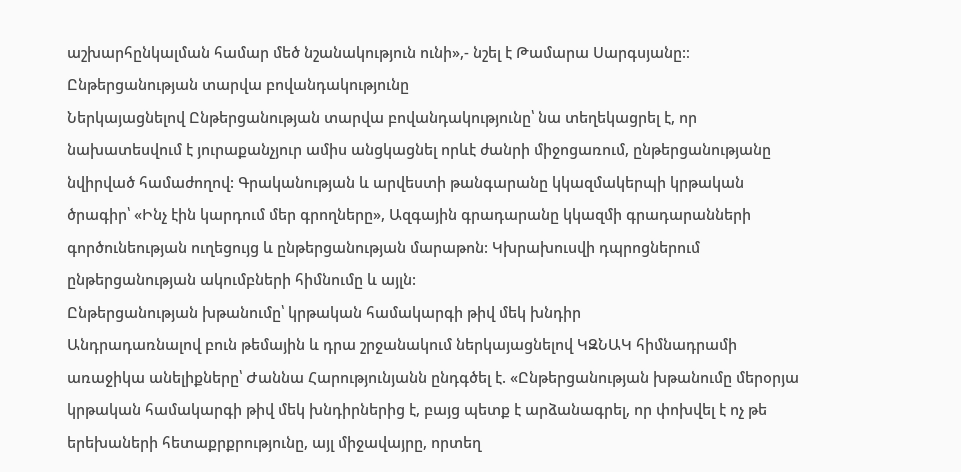աշխարհընկալման համար մեծ նշանակություն ունի»,- նշել է Թամարա Սարգսյանը:։
Ընթերցանության տարվա բովանդակությունը
Ներկայացնելով Ընթերցանության տարվա բովանդակությունը՝ նա տեղեկացրել է, որ նախատեսվում է յուրաքանչյուր ամիս անցկացնել որևէ ժանրի միջոցառում, ընթերցանությանը նվիրված համաժողով: Գրականության և արվեստի թանգարանը կկազմակերպի կրթական ծրագիր՝ «Ինչ էին կարդում մեր գրողները», Ազգային գրադարանը կկազմի գրադարանների գործունեության ուղեցույց և ընթերցանության մարաթոն: Կխրախուսվի դպրոցներում ընթերցանության ակումբների հիմնումը և այլն:
Ընթերցանության խթանումը՝ կրթական համակարգի թիվ մեկ խնդիր
Անդրադառնալով բուն թեմային և դրա շրջանակում ներկայացնելով ԿԶՆԱԿ հիմնադրամի առաջիկա անելիքները՝ Ժաննա Հարությունյանն ընդգծել է. «Ընթերցանության խթանումը մերօրյա կրթական համակարգի թիվ մեկ խնդիրներից է, բայց պետք է արձանագրել, որ փոխվել է ոչ թե երեխաների հետաքրքրությունը, այլ միջավայրը, որտեղ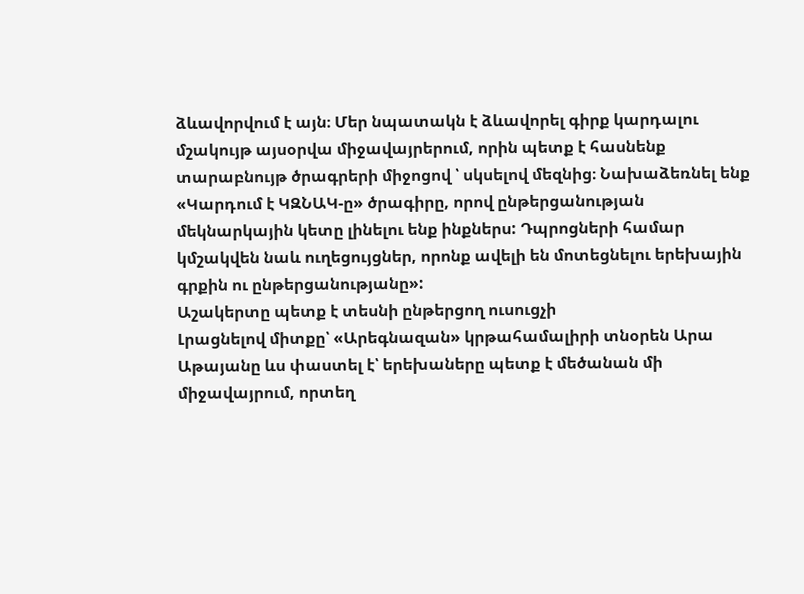ձևավորվում է այն։ Մեր նպատակն է ձևավորել գիրք կարդալու մշակույթ այսօրվա միջավայրերում, որին պետք է հասնենք տարաբնույթ ծրագրերի միջոցով ՝ սկսելով մեզնից։ Նախաձեռնել ենք «Կարդում է ԿԶՆԱԿ-ը» ծրագիրը, որով ընթերցանության մեկնարկային կետը լինելու ենք ինքներս: Դպրոցների համար կմշակվեն նաև ուղեցույցներ, որոնք ավելի են մոտեցնելու երեխային գրքին ու ընթերցանությանը»:
Աշակերտը պետք է տեսնի ընթերցող ուսուցչի
Լրացնելով միտքը՝ «Արեգնազան» կրթահամալիրի տնօրեն Արա Աթայանը ևս փաստել է՝ երեխաները պետք է մեծանան մի միջավայրում, որտեղ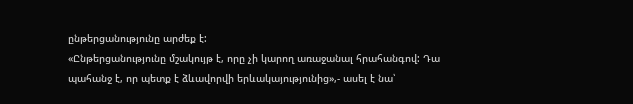ընթերցանությունը արժեք է:
«Ընթերցանությունը մշակույթ է, որը չի կարող առաջանալ հրահանգով: Դա պահանջ է, որ պետք է ձևավորվի երևակայությունից»,- ասել է նա՝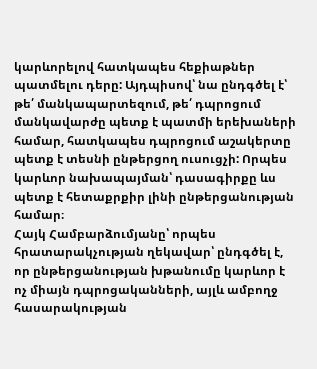կարևորելով հատկապես հեքիաթներ պատմելու դերը: Այդպիսով՝ նա ընդգծել է՝ թե՛ մանկապարտեզում, թե՛ դպրոցում մանկավարժը պետք է պատմի երեխաների համար, հատկապես դպրոցում աշակերտը պետք է տեսնի ընթերցող ուսուցչի: Որպես կարևոր նախապայման՝ դասագիրքը ևս պետք է հետաքրքիր լինի ընթերցանության համար։
Հայկ Համբարձումյանը՝ որպես հրատարակչության ղեկավար՝ ընդգծել է, որ ընթերցանության խթանումը կարևոր է ոչ միայն դպրոցականների, այլև ամբողջ հասարակության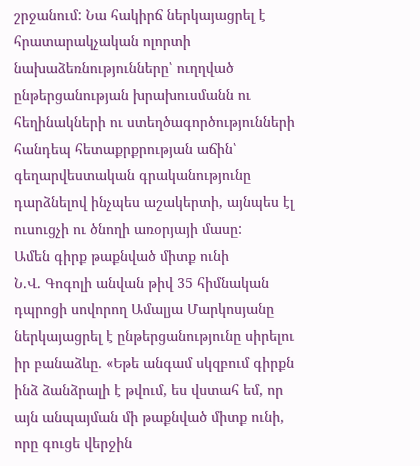շրջանում: Նա հակիրճ ներկայացրել է հրատարակչական ոլորտի նախաձեռնությունները՝ ուղղված ընթերցանության խրախուսմանն ու հեղինակների ու ստեղծագործությունների հանդեպ հետաքրքրության աճին՝ գեղարվեստական գրականությունը դարձնելով ինչպես աշակերտի, այնպես էլ ուսուցչի ու ծնողի առօրյայի մասը:
Ամեն գիրք թաքնված միտք ունի
Ն.Վ. Գոգոլի անվան թիվ 35 հիմնական դպրոցի սովորող Ամալյա Մարկոսյանը ներկայացրել է ընթերցանությունը սիրելու իր բանաձևը. «Եթե անգամ սկզբում գիրքն ինձ ձանձրալի է թվում, ես վստահ եմ, որ այն անպայման մի թաքնված միտք ունի, որը գուցե վերջին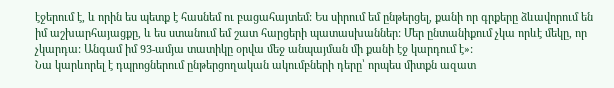էջերում է, և որին ես պետք է հասնեմ ու բացահայտեմ: Ես սիրում եմ ընթերցել, քանի որ գրքերը ձևավորում են իմ աշխարհայացքը, և ես ստանում եմ շատ հարցերի պատասխաններ: Մեր ընտանիքում չկա որևէ մեկը, որ չկարդա: Անգամ իմ 93-ամյա տատիկը օրվա մեջ անպայման մի քանի էջ կարդում է»:
Նա կարևորել է դպրոցներում ընթերցողական ակումբների դերը՝ որպես միտքն ազատ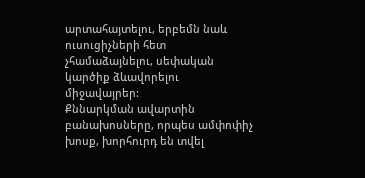արտահայտելու, երբեմն նաև ուսուցիչների հետ չհամաձայնելու, սեփական կարծիք ձևավորելու միջավայրեր:
Քննարկման ավարտին բանախոսները, որպես ամփոփիչ խոսք, խորհուրդ են տվել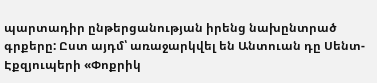պարտադիր ընթերցանության իրենց նախընտրած գրքերը: Ըստ այդմ՝ առաջարկվել են Անտուան դը Սենտ-Էքզյուպերի «Փոքրիկ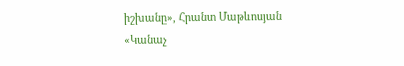իշխանը», Հրանտ Մաթևոսյան «Կանաչ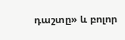դաշտը» և բոլոր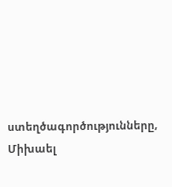ստեղծագործությունները, Միխաել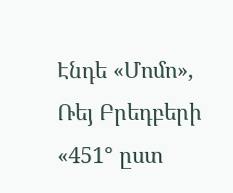Էնդե «Մոմո», Ռեյ Բրեդբերի «451° ըստ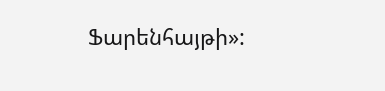Ֆարենհայթի»: